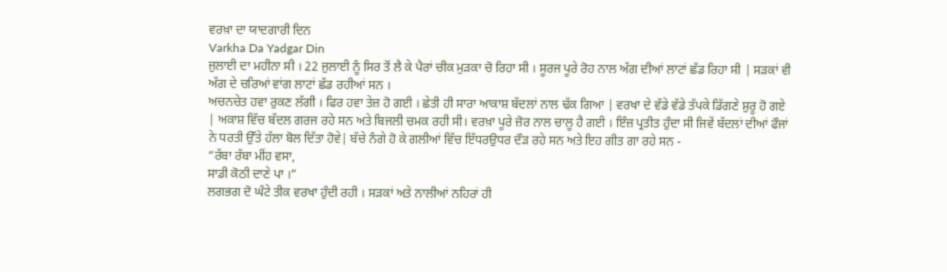ਵਰਖ਼ਾ ਦਾ ਯਾਦਗਾਰੀ ਦਿਨ
Varkha Da Yadgar Din
ਜੁਲਾਈ ਦਾ ਮਹੀਨਾ ਸੀ । 22 ਜੁਲਾਈ ਨੂੰ ਸਿਰ ਤੋਂ ਲੈ ਕੇ ਪੈਰਾਂ ਚੀਕ ਮੁੜਕਾ ਚੋ ਰਿਹਾ ਸੀ । ਸੂਰਜ ਪੂਰੇ ਰੋਹ ਨਾਲ ਅੱਗ ਦੀਆਂ ਲਾਟਾਂ ਛੱਡ ਰਿਹਾ ਸੀ | ਸੜਕਾਂ ਵੀ ਅੱਗ ਦੇ ਚਰਿਆਂ ਵਾਂਗ ਲਾਟਾਂ ਛੱਡ ਰਹੀਆਂ ਸਨ ।
ਅਚਨਚੇਤ ਹਵਾ ਰੁਕਣ ਲੱਗੀ । ਫਿਰ ਹਵਾ ਤੇਜ਼ ਹੋ ਗਈ । ਛੇਤੀ ਹੀ ਸਾਰਾ ਆਕਾਸ਼ ਬੱਦਲਾਂ ਨਾਲ ਢੱਕ ਗਿਆ | ਵਰਖਾ ਦੇ ਵੱਡੇ ਵੱਡੇ ਤੱਪਕੇ ਡਿੱਗਣੇ ਸ਼ੁਰੂ ਹੋ ਗਏ | ਅਕਾਸ਼ ਵਿੱਚ ਬੱਦਲ ਗਰਜ ਰਹੇ ਸਨ ਅਤੇ ਬਿਜਲੀ ਚਮਕ ਰਹੀ ਸੀ। ਵਰਖ਼ਾ ਪੂਰੇ ਜ਼ੋਰ ਨਾਲ ਚਾਲੂ ਹੈ ਗਈ । ਇੰਜ਼ ਪ੍ਰਤੀਤ ਹੁੰਦਾ ਸੀ ਜਿਵੇਂ ਬੱਦਲਾਂ ਦੀਆਂ ਫੌਜਾਂ ਨੇ ਧਰਤੀ ਉੱਤੇ ਹੱਲਾ ਬੋਲ ਦਿੱਤਾ ਹੋਵੇ| ਬੱਚੇ ਨੰਗੇ ਹੋ ਕੇ ਗਲੀਆਂ ਵਿੱਚ ਇੱਧਰਉਧਰ ਦੌੜ ਰਹੇ ਸਨ ਅਤੇ ਇਹ ਗੀਤ ਗਾ ਰਹੇ ਸਨ -
“ਰੱਬਾ ਰੱਬਾ ਮੀਂਹ ਵਸਾ,
ਸਾਡੀ ਕੋਠੀ ਦਾਣੇ ਪਾ ।”
ਲਗਭਗ ਦੋ ਘੰਟੇ ਤੀਕ ਵਰਖਾ ਹੁੰਦੀ ਰਹੀ । ਸੜਕਾਂ ਅਤੇ ਨਾਲੀਆਂ ਨਹਿਰਾਂ ਹੀ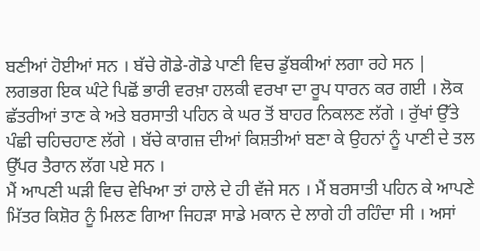ਬਣੀਆਂ ਹੋਈਆਂ ਸਨ । ਬੱਚੇ ਗੋਡੇ-ਗੋਡੇ ਪਾਣੀ ਵਿਚ ਡੁੱਬਕੀਆਂ ਲਗਾ ਰਹੇ ਸਨ |
ਲਗਭਗ ਇਕ ਘੰਟੇ ਪਿਛੋਂ ਭਾਰੀ ਵਰਖ਼ਾ ਹਲਕੀ ਵਰਖਾ ਦਾ ਰੂਪ ਧਾਰਨ ਕਰ ਗਈ । ਲੋਕ ਛੱਤਰੀਆਂ ਤਾਣ ਕੇ ਅਤੇ ਬਰਸਾਤੀ ਪਹਿਨ ਕੇ ਘਰ ਤੋਂ ਬਾਹਰ ਨਿਕਲਣ ਲੱਗੇ । ਰੁੱਖਾਂ ਉੱਤੇ ਪੰਛੀ ਚਹਿਚਹਾਣ ਲੱਗੇ । ਬੱਚੇ ਕਾਗਜ਼ ਦੀਆਂ ਕਿਸ਼ਤੀਆਂ ਬਣਾ ਕੇ ਉਹਨਾਂ ਨੂੰ ਪਾਣੀ ਦੇ ਤਲ ਉੱਪਰ ਤੈਰਾਨ ਲੱਗ ਪਏ ਸਨ ।
ਮੈਂ ਆਪਣੀ ਘੜੀ ਵਿਚ ਵੇਖਿਆ ਤਾਂ ਹਾਲੇ ਦੇ ਹੀ ਵੱਜੇ ਸਨ । ਮੈਂ ਬਰਸਾਤੀ ਪਹਿਨ ਕੇ ਆਪਣੇ ਮਿੱਤਰ ਕਿਸ਼ੋਰ ਨੂੰ ਮਿਲਣ ਗਿਆ ਜਿਹੜਾ ਸਾਡੇ ਮਕਾਨ ਦੇ ਲਾਗੇ ਹੀ ਰਹਿੰਦਾ ਸੀ । ਅਸਾਂ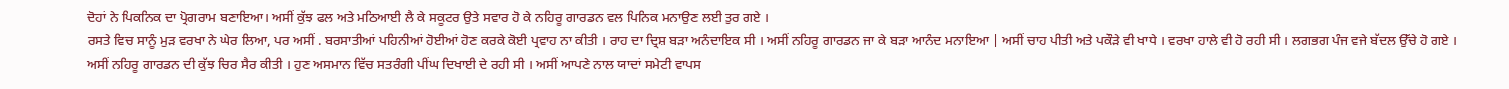ਦੋਹਾਂ ਨੇ ਪਿਕਨਿਕ ਦਾ ਪ੍ਰੋਗਰਾਮ ਬਣਾਇਆ। ਅਸੀਂ ਕੁੱਝ ਫਲ ਅਤੇ ਮਠਿਆਈ ਲੈ ਕੇ ਸਕੂਟਰ ਉਤੇ ਸਵਾਰ ਹੋ ਕੇ ਨਹਿਰੂ ਗਾਰਡਨ ਵਲ ਪਿਨਿਕ ਮਨਾਉਣ ਲਈ ਤੁਰ ਗਏ ।
ਰਸਤੇ ਵਿਚ ਸਾਨੂੰ ਮੁੜ ਵਰਖਾ ਨੇ ਘੇਰ ਲਿਆ, ਪਰ ਅਸੀਂ . ਬਰਸਾਤੀਆਂ ਪਹਿਨੀਆਂ ਹੋਈਆਂ ਹੋਣ ਕਰਕੇ ਕੋਈ ਪ੍ਰਵਾਹ ਨਾ ਕੀਤੀ । ਰਾਹ ਦਾ ਦ੍ਰਿਸ਼ ਬੜਾ ਅਨੰਦਾਇਕ ਸੀ । ਅਸੀਂ ਨਹਿਰੂ ਗਾਰਡਨ ਜਾ ਕੇ ਬੜਾ ਆਨੰਦ ਮਨਾਇਆ | ਅਸੀਂ ਚਾਹ ਪੀਤੀ ਅਤੇ ਪਕੌੜੇ ਵੀ ਖਾਧੇ । ਵਰਖਾ ਹਾਲੇ ਵੀ ਹੋ ਰਹੀ ਸੀ । ਲਗਭਗ ਪੰਜ ਵਜੇ ਬੱਦਲ ਉੱਚੇ ਹੋ ਗਏ । ਅਸੀਂ ਨਹਿਰੂ ਗਾਰਡਨ ਦੀ ਕੁੱਝ ਚਿਰ ਸੈਰ ਕੀਤੀ । ਹੁਣ ਅਸਮਾਨ ਵਿੱਚ ਸਤਰੰਗੀ ਪੀਂਘ ਦਿਖਾਈ ਦੇ ਰਹੀ ਸੀ । ਅਸੀਂ ਆਪਣੇ ਨਾਲ ਯਾਦਾਂ ਸਮੇਟੀ ਵਾਪਸ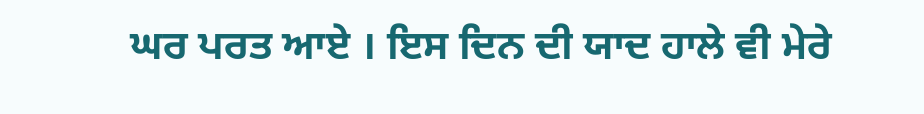ਘਰ ਪਰਤ ਆਏ । ਇਸ ਦਿਨ ਦੀ ਯਾਦ ਹਾਲੇ ਵੀ ਮੇਰੇ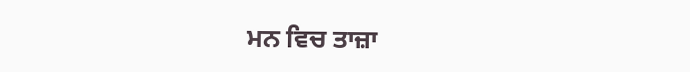ਮਨ ਵਿਚ ਤਾਜ਼ਾ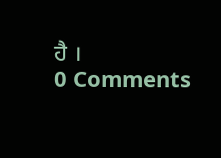ਹੈ ।
0 Comments